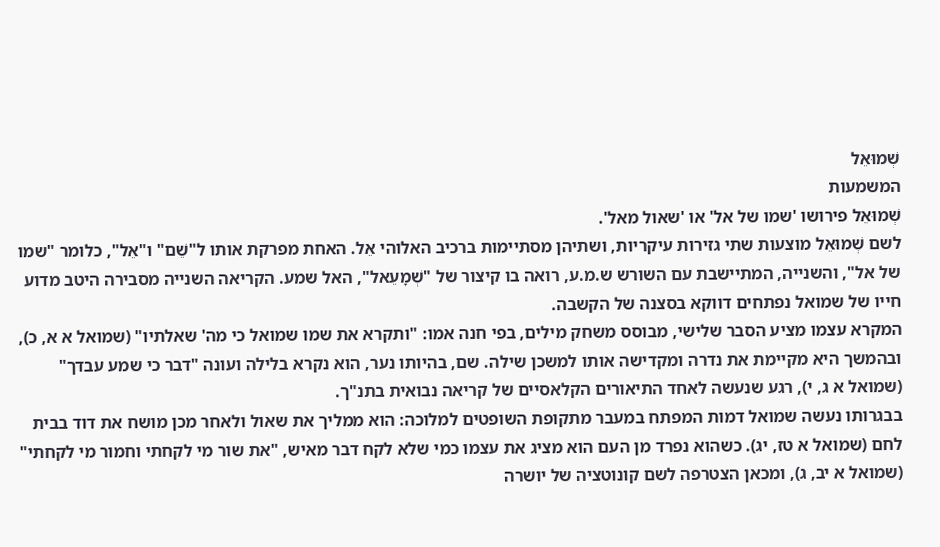שְׁמוּאֵל
המשמעות
שְׁמוּאֵל פירושו 'שמו של אל' או 'שאול מאל'.
לשם שְׁמוּאֵל מוצעות שתי גזירות עיקריות, ושתיהן מסתיימות ברכיב האלוהי אֵל. האחת מפרקת אותו ל"שֵׁם" ו"אֵל", כלומר "שמו של אל", והשנייה, המתיישבת עם השורש ש.מ.ע, רואה בו קיצור של "שְׁמָעֵאל", האל שמע. הקריאה השנייה מסבירה היטב מדוע חייו של שמואל נפתחים דווקא בסצנה של הקשבה.
המקרא עצמו מציע הסבר שלישי, מבוסס משחק מילים, בפי חנה אמו: "ותקרא את שמו שמואל כי מה' שאלתיו" (שמואל א א, כ), ובהמשך היא מקיימת את נדרה ומקדישה אותו למשכן שילה. שם, בהיותו נער, הוא נקרא בלילה ועונה "דבר כי שמע עבדך" (שמואל א ג, י), רגע שנעשה לאחד התיאורים הקלאסיים של קריאה נבואית בתנ"ך.
בבגרותו נעשה שמואל דמות המפתח במעבר מתקופת השופטים למלוכה: הוא ממליך את שאול ולאחר מכן מושח את דוד בבית לחם (שמואל א טז, יג). כשהוא נפרד מן העם הוא מציג את עצמו כמי שלא לקח דבר מאיש, "את שור מי לקחתי וחמור מי לקחתי" (שמואל א יב, ג), ומכאן הצטרפה לשם קונוטציה של יושרה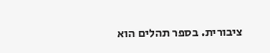ציבורית. בספר תהלים הוא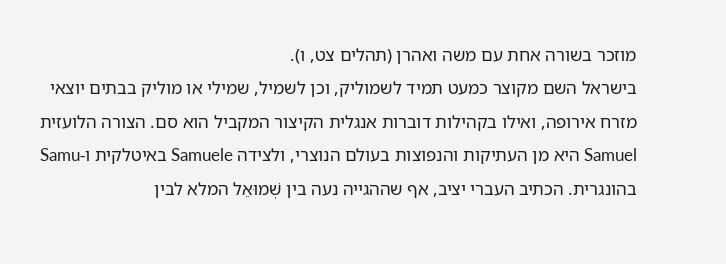מוזכר בשורה אחת עם משה ואהרן (תהלים צט, ו).
בישראל השם מקוצר כמעט תמיד לשמוליק, וכן לשמיל, שמילי או מוליק בבתים יוצאי מזרח אירופה, ואילו בקהילות דוברות אנגלית הקיצור המקביל הוא סם. הצורה הלועזית Samuel היא מן העתיקות והנפוצות בעולם הנוצרי, ולצידה Samuele באיטלקית ו-Samu בהונגרית. הכתיב העברי יציב, אף שההגייה נעה בין שְׁמוּאֵל המלא לבין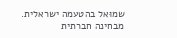שמוּאל בהטעמה ישראלית.
מבחינה חברתית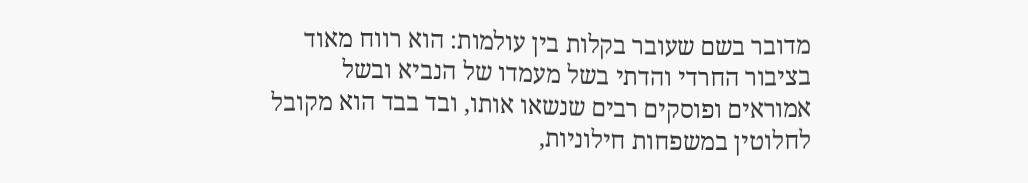מדובר בשם שעובר בקלות בין עולמות: הוא רווח מאוד בציבור החרדי והדתי בשל מעמדו של הנביא ובשל אמוראים ופוסקים רבים שנשאו אותו, ובד בבד הוא מקובל לחלוטין במשפחות חילוניות,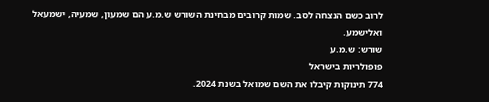לרוב כשם הנצחה לסב. שמות קרובים מבחינת השורש ש.מ.ע הם שמעון, שמעיה, ישמעאל ואלישמע.
שורש: ש.מ.ע
פופולריות בישראל
774 תינוקות קיבלו את השם שמואל בשנת 2024.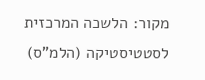מקור: הלשכה המרכזית לסטטיסטיקה (הלמ"ס)